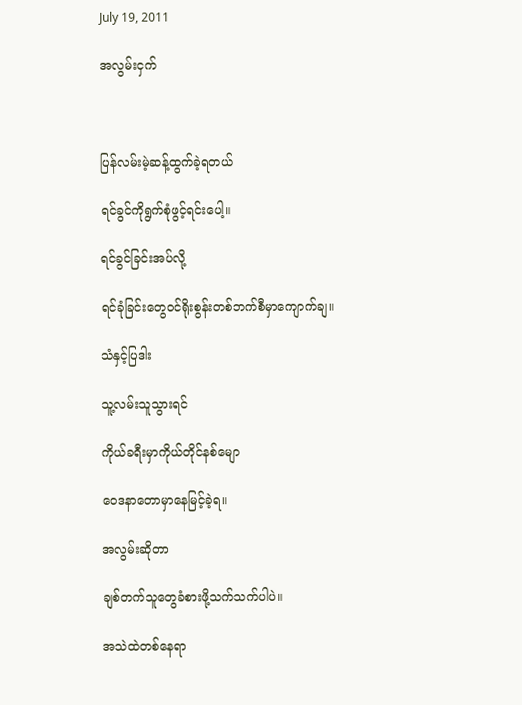July 19, 2011

အလွမ်းငှက်



ပြန်လမ်းမဲ့ဆန့်ထွက်ခဲ့ရတယ်

ရင်ခွင်ကိုရွက်စုံဖွင့်ရင်းပေါ့။

ရင်ခွင်ခြင်းအပ်လို့

ရင်ခုံခြင်းတွေဝင်ရိုးစွန်းတစ်ဘက်စီမှာကျောက်ချ။

သံနှင့်ပြဒါး

သူ့လမ်းသူသွားရင်

ကိုယ်ခရီးမှာကိုယ်တိုင်နစ်မျော

ဝေဒနာတောမှာနေမြင့်ခဲ့ရ။

အလွမ်းဆိုတာ

ချစ်တက်သူတွေခံစားဖို့သက်သက်ပါပဲ။

အသဲထဲတစ်နေရာ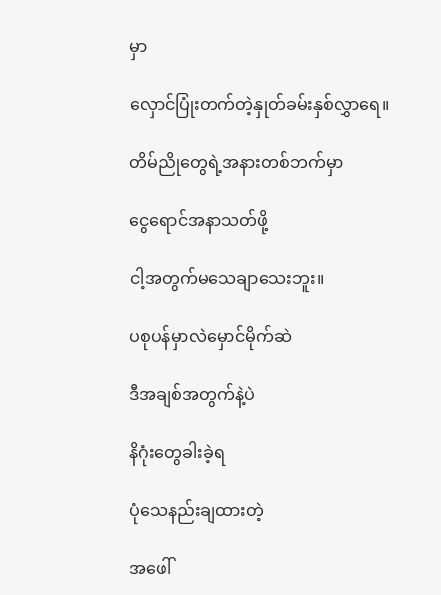မှာ

လှောင်ပြုံးတက်တဲ့နှုတ်ခမ်းနှစ်လွှာရေ။

တိမ်ညိုတွေရဲ့အနားတစ်ဘက်မှာ

ငွေရောင်အနာသတ်ဖို့

ငါ့အတွက်မသေချာသေးဘူး။

ပစုပန်မှာလဲမှောင်မိုက်ဆဲ

ဒီအချစ်အတွက်နဲ့ပဲ

နိဂုံးတွေခါးခဲ့ရ

ပုံသေနည်းချထားတဲ့

အဖေါ်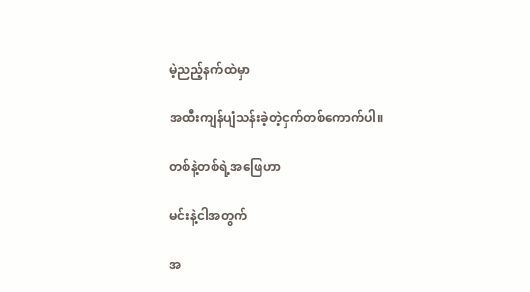မဲ့ညည့်နက်ထဲမှာ

အထီးကျန်ပျံသန်းခဲ့တဲ့ငှက်တစ်ကောက်ပါ။

တစ်နဲ့တစ်ရဲ့အဖြေဟာ

မင်းနဲ့ငါအတွက်

အ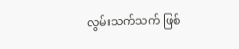လွမ်းသက်သက် ဖြစ်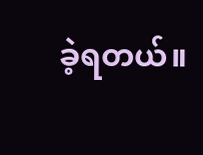ခဲ့ရတယ်။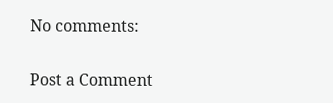No comments:

Post a Comment